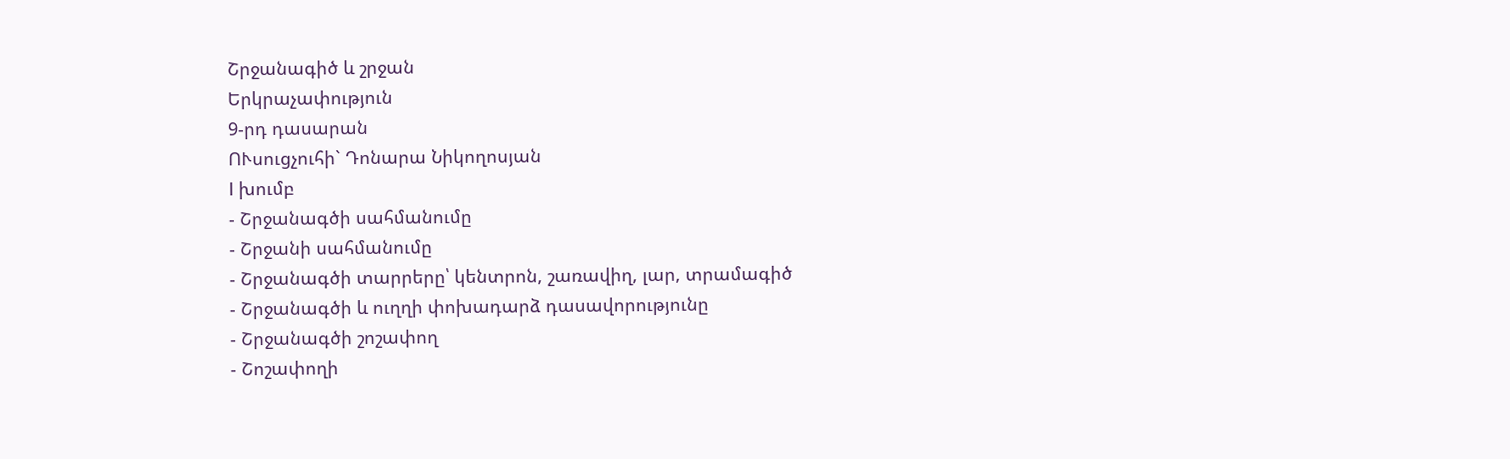Շրջանագիծ և շրջան
Երկրաչափություն
9-րդ դասարան
ՈՒսուցչուհի` Դոնարա Նիկողոսյան
I խումբ
- Շրջանագծի սահմանումը
- Շրջանի սահմանումը
- Շրջանագծի տարրերը՝ կենտրոն, շառավիղ, լար, տրամագիծ
- Շրջանագծի և ուղղի փոխադարձ դասավորությունը
- Շրջանագծի շոշափող
- Շոշափողի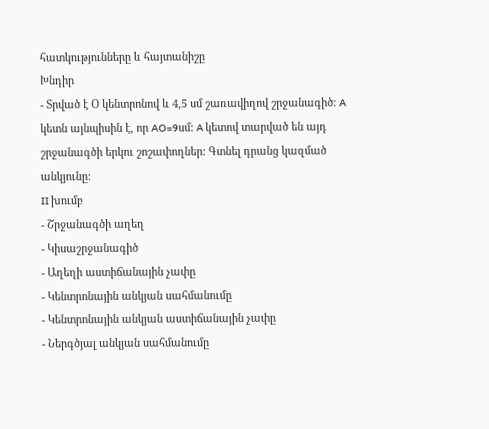հատկությունները և հայտանիշը
Խնդիր
- Տրված է Օ կենտրոնով և 4,5 սմ շառավիղով շրջանագիծ: A կետն այնպիսին է, որ AO=9սմ: A կետով տարված են այդ շրջանագծի երկու շոշափողներ: Գտնել դրանց կազմած անկյունը:
II խումբ
- Շրջանագծի աղեղ
- Կիսաշրջանագիծ
- Աղեղի աստիճանային չափը
- Կենտրոնային անկյան սահմանումը
- Կենտրոնային անկյան աստիճանային չափը
- Ներգծյալ անկյան սահմանումը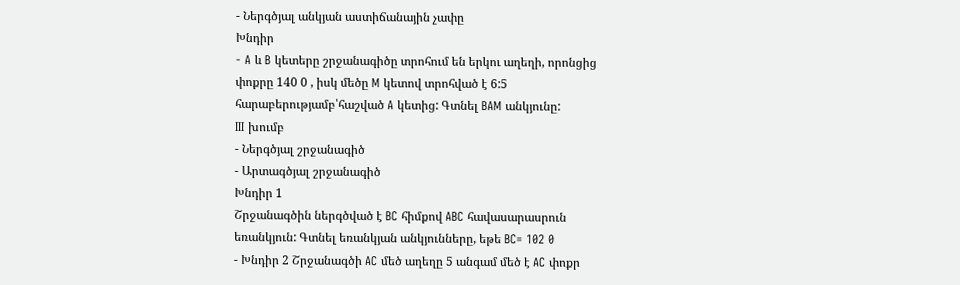- Ներգծյալ անկյան աստիճանային չափը
Խնդիր
- A և B կետերը շրջանագիծը տրոհում են երկու աղեղի, որոնցից փոքրը 140 0 , իսկ մեծը M կետով տրոհված է 6:5 հարաբերությամբ՝հաշված A կետից: Գտնել BAM անկյունը:
III խումբ
- Ներգծյալ շրջանագիծ
- Արտագծյալ շրջանագիծ
Խնդիր 1
Շրջանագծին ներգծված է BC հիմքով ABC հավասարասրուն եռանկյուն: Գտնել եռանկյան անկյունները, եթե BC= 102 0
- Խնդիր 2 Շրջանագծի AC մեծ աղեղը 5 անգամ մեծ է AC փոքր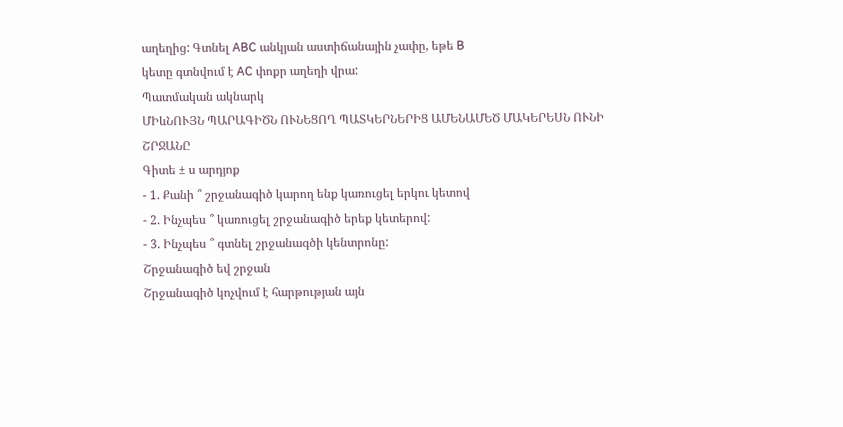աղեղից: Գտնել ABC անկյան աստիճանային չափը, եթե B
կետը գտնվում է AC փոքր աղեղի վրա:
Պատմական ակնարկ
ՄԻևՆՈՒՅՆ ՊԱՐԱԳԻԾՆ ՈՒՆԵՑՈՂ ՊԱՏԿԵՐՆԵՐԻՑ ԱՄԵՆԱՄԵԾ ՄԱԿԵՐԵՍՆ ՈՒՆԻ
ՇՐՋԱՆԸ
Գիտե ± ս արդյոք
- 1. Քանի ՞ շրջանագիծ կարող ենք կառուցել երկու կետով
- 2. Ինչպես ՞ կառուցել շրջանագիծ երեք կետերով:
- 3. Ինչպես ՞ գտնել շրջանագծի կենտրոնը:
Շրջանագիծ եվ շրջան
Շրջանագիծ կոչվում է հարթության այն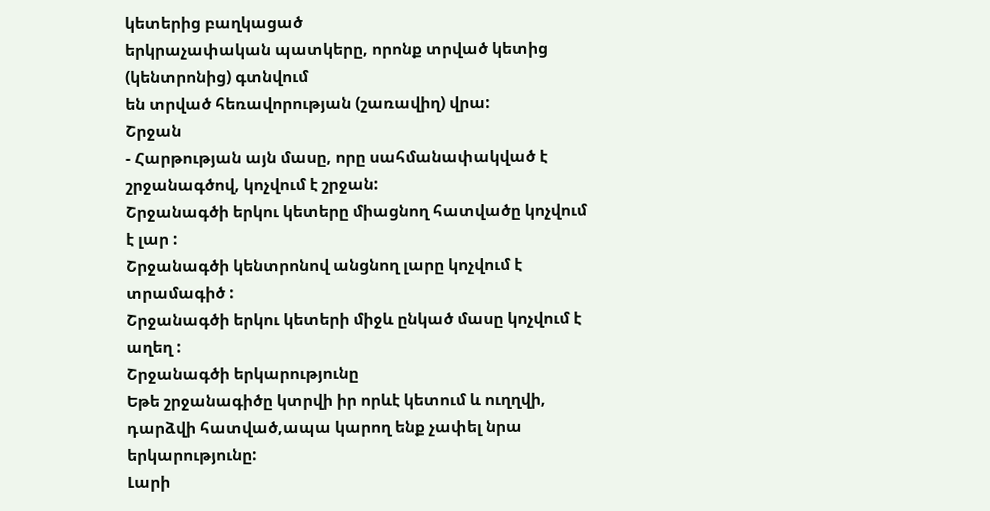կետերից բաղկացած
երկրաչափական պատկերը, որոնք տրված կետից (կենտրոնից) գտնվում
են տրված հեռավորության (շառավիղ) վրա:
Շրջան
- Հարթության այն մասը, որը սահմանափակված է շրջանագծով, կոչվում է շրջան:
Շրջանագծի երկու կետերը միացնող հատվածը կոչվում է լար :
Շրջանագծի կենտրոնով անցնող լարը կոչվում է տրամագիծ :
Շրջանագծի երկու կետերի միջև ընկած մասը կոչվում է աղեղ :
Շրջանագծի երկարությունը
Եթե շրջանագիծը կտրվի իր որևէ կետում և ուղղվի, դարձվի հատված,ապա կարող ենք չափել նրա երկարությունը:
Լարի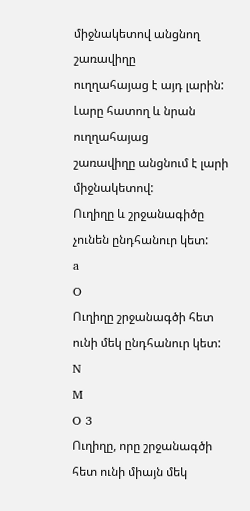միջնակետով անցնող շառավիղը
ուղղահայաց է այդ լարին:
Լարը հատող և նրան ուղղահայաց
շառավիղը անցնում է լարի միջնակետով:
Ուղիղը և շրջանագիծը չունեն ընդհանուր կետ:
a
O
Ուղիղը շրջանագծի հետ ունի մեկ ընդհանուր կետ:
N
M
O 3
Ուղիղը, որը շրջանագծի հետ ունի միայն մեկ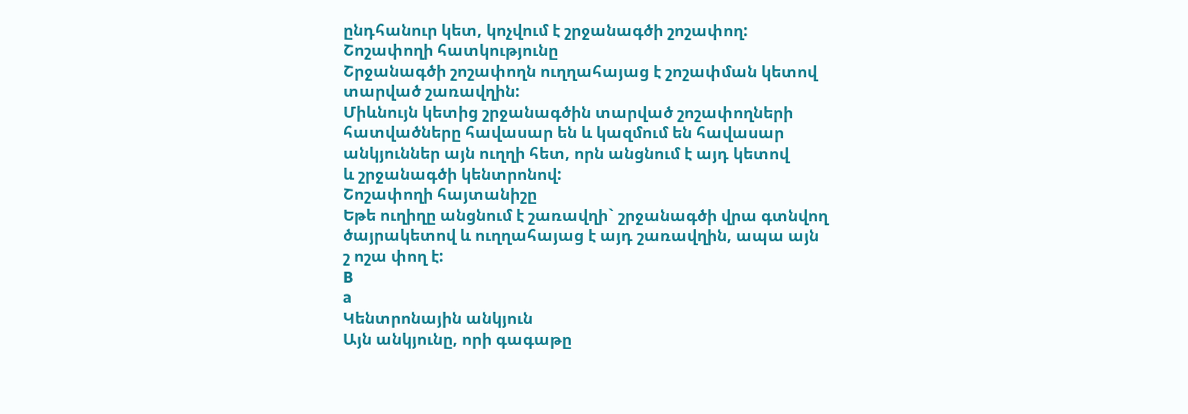ընդհանուր կետ, կոչվում է շրջանագծի շոշափող:
Շոշափողի հատկությունը
Շրջանագծի շոշափողն ուղղահայաց է շոշափման կետով
տարված շառավղին:
Միևնույն կետից շրջանագծին տարված շոշափողների
հատվածները հավասար են և կազմում են հավասար
անկյուններ այն ուղղի հետ, որն անցնում է այդ կետով
և շրջանագծի կենտրոնով:
Շոշափողի հայտանիշը
Եթե ուղիղը անցնում է շառավղի` շրջանագծի վրա գտնվող
ծայրակետով և ուղղահայաց է այդ շառավղին, ապա այն
շ ոշա փող է:
B
a
Կենտրոնային անկյուն
Այն անկյունը, որի գագաթը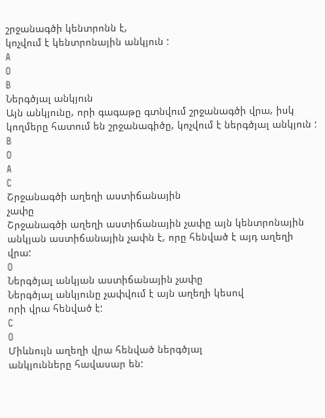շրջանագծի կենտրոնն է,
կոչվում է կենտրոնային անկյուն :
A
O
B
Ներգծյալ անկյուն
Այն անկյունը, որի գագաթը գտնվում շրջանագծի վրա, իսկ
կողմերը հատում են շրջանագիծը, կոչվում է ներգծյալ անկյուն :
B
O
A
C
Շրջանագծի աղեղի աստիճանային
չափը
Շրջանագծի աղեղի աստիճանային չափը այն կենտրոնային
անկյան աստիճանային չափն է, որը հենված է այդ աղեղի վրա:
O
Ներգծյալ անկյան աստիճանային չափը
Ներգծյալ անկյունը չափվում է այն աղեղի կեսով
որի վրա հենված է:
C
O
Միևնույն աղեղի վրա հենված ներգծյալ
անկյունները հավասար են: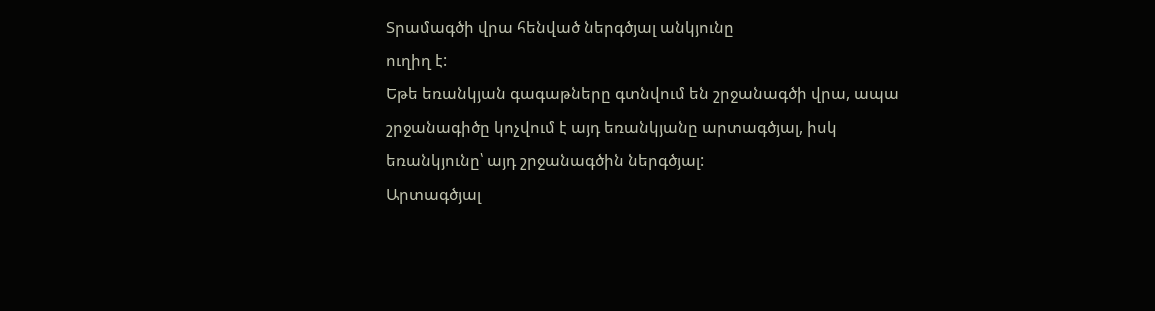Տրամագծի վրա հենված ներգծյալ անկյունը
ուղիղ է:
Եթե եռանկյան գագաթները գտնվում են շրջանագծի վրա, ապա շրջանագիծը կոչվում է այդ եռանկյանը արտագծյալ, իսկ եռանկյունը՝ այդ շրջանագծին ներգծյալ:
Արտագծյալ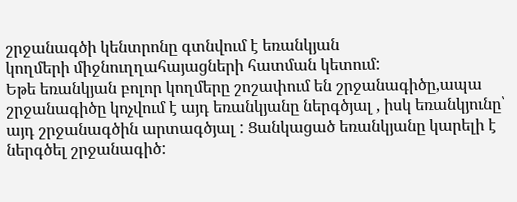շրջանագծի կենտրոնը գտնվում է եռանկյան
կողմերի միջնուղղահայացների հատման կետում:
Եթե եռանկյան բոլոր կողմերը շոշափում են շրջանագիծը,ապա շրջանագիծը կոչվում է այդ եռանկյանը ներգծյալ , իսկ եռանկյունը՝ այդ շրջանագծին արտագծյալ : Ցանկացած եռանկյանը կարելի է ներգծել շրջանագիծ: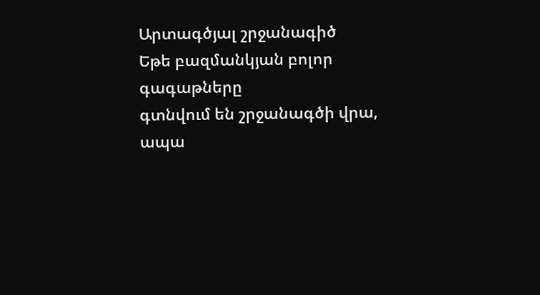Արտագծյալ շրջանագիծ
Եթե բազմանկյան բոլոր գագաթները
գտնվում են շրջանագծի վրա, ապա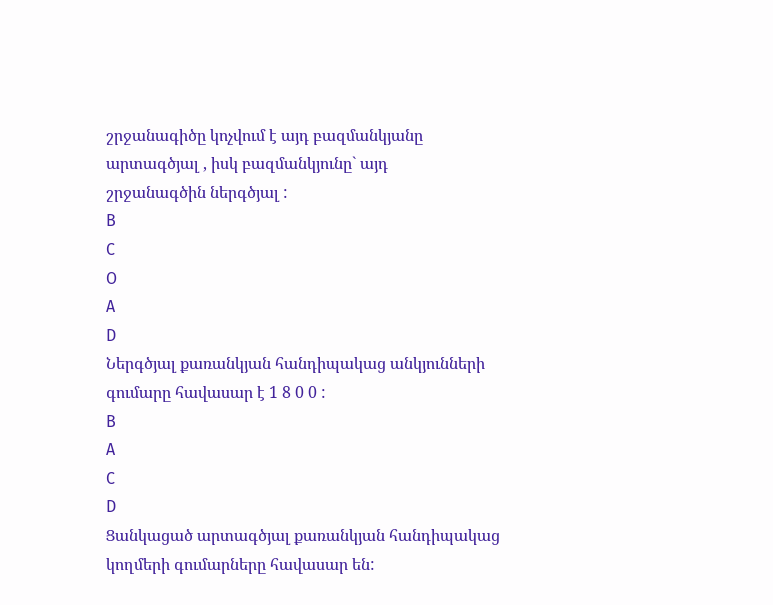շրջանագիծը կոչվում է այդ բազմանկյանը
արտագծյալ , իսկ բազմանկյունը` այդ
շրջանագծին ներգծյալ :
B
C
O
A
D
Ներգծյալ քառանկյան հանդիպակաց անկյունների
գումարը հավասար է 1 8 0 0 :
B
A
C
D
Ցանկացած արտագծյալ քառանկյան հանդիպակաց
կողմերի գումարները հավասար են: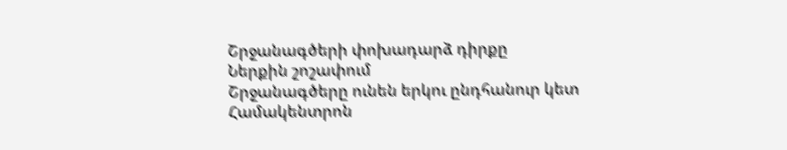Շրջանագծերի փոխադարձ դիրքը
Ներքին շոշափում
Շրջանագծերը ունեն երկու ընդհանուր կետ
Համակենտրոն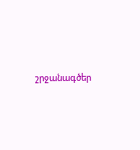շրջանագծեր